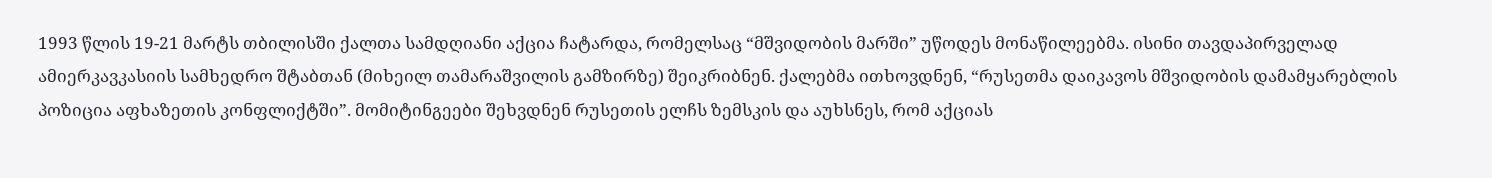1993 წლის 19-21 მარტს თბილისში ქალთა სამდღიანი აქცია ჩატარდა, რომელსაც “მშვიდობის მარში” უწოდეს მონაწილეებმა. ისინი თავდაპირველად ამიერკავკასიის სამხედრო შტაბთან (მიხეილ თამარაშვილის გამზირზე) შეიკრიბნენ. ქალებმა ითხოვდნენ, “რუსეთმა დაიკავოს მშვიდობის დამამყარებლის პოზიცია აფხაზეთის კონფლიქტში”. მომიტინგეები შეხვდნენ რუსეთის ელჩს ზემსკის და აუხსნეს, რომ აქციას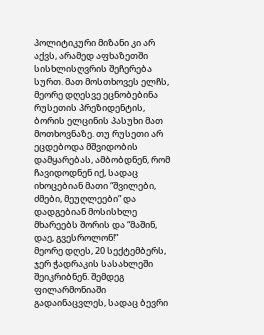პოლიტიკური მიზანი კი არ აქვს, არამედ აფხაზეთში სისხლისღვრის შეჩერება სურთ. მათ მოსთხოვეს ელჩს, მეორე დღესვე ეცნობებინა რუსეთის პრეზიდენტის, ბორის ელცინის პასუხი მათ მოთხოვნაზე. თუ რუსეთი არ ეცდებოდა მშვიდობის დამყარებას, ამბობდნენ, რომ ჩავიდოდნენ იქ, სადაც იხოცებიან მათი “შვილები, ძმები, მეუღლეები” და დადგებიან მოსისხლე მხარეებს შორის და “მაშინ, დაე, გვესროლონ!”
მეორე დღეს, 20 სექტემბერს, ჯერ ჭადრაკის სასახლეში შეიკრიბნენ. შემდეგ ფილარმონიაში გადაინაცვლეს, სადაც ბევრი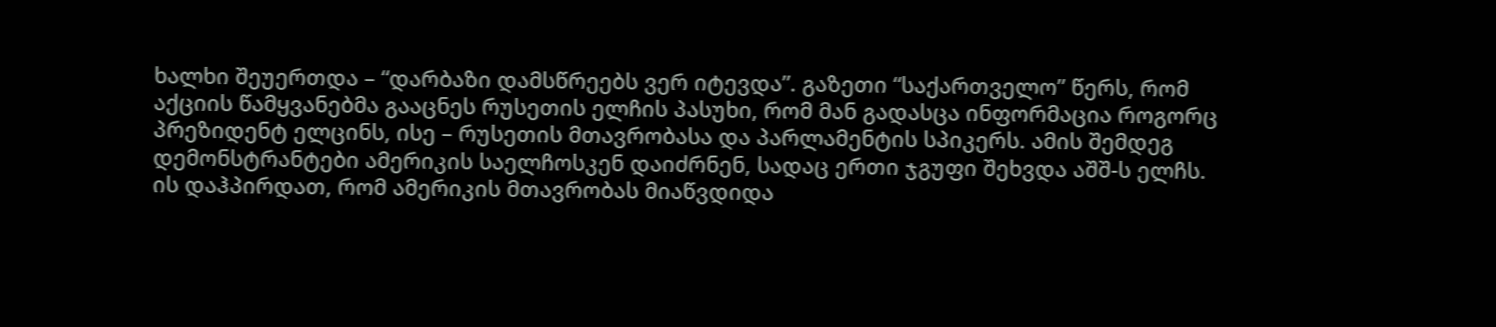ხალხი შეუერთდა – “დარბაზი დამსწრეებს ვერ იტევდა”. გაზეთი “საქართველო” წერს, რომ აქციის წამყვანებმა გააცნეს რუსეთის ელჩის პასუხი, რომ მან გადასცა ინფორმაცია როგორც პრეზიდენტ ელცინს, ისე – რუსეთის მთავრობასა და პარლამენტის სპიკერს. ამის შემდეგ დემონსტრანტები ამერიკის საელჩოსკენ დაიძრნენ, სადაც ერთი ჯგუფი შეხვდა აშშ-ს ელჩს. ის დაჰპირდათ, რომ ამერიკის მთავრობას მიაწვდიდა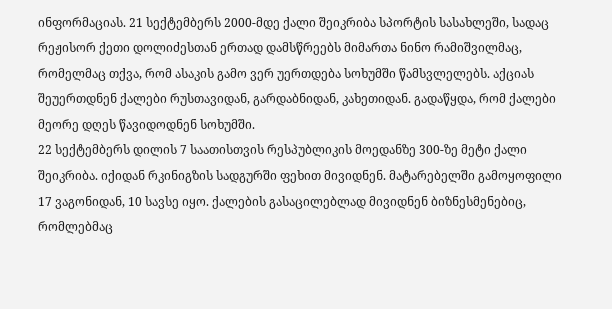ინფორმაციას. 21 სექტემბერს 2000-მდე ქალი შეიკრიბა სპორტის სასახლეში, სადაც რეჟისორ ქეთი დოლიძესთან ერთად დამსწრეებს მიმართა ნინო რამიშვილმაც, რომელმაც თქვა, რომ ასაკის გამო ვერ უერთდება სოხუმში წამსვლელებს. აქციას შეუერთდნენ ქალები რუსთავიდან, გარდაბნიდან, კახეთიდან. გადაწყდა, რომ ქალები მეორე დღეს წავიდოდნენ სოხუმში.
22 სექტემბერს დილის 7 საათისთვის რესპუბლიკის მოედანზე 300-ზე მეტი ქალი შეიკრიბა. იქიდან რკინიგზის სადგურში ფეხით მივიდნენ. მატარებელში გამოყოფილი 17 ვაგონიდან, 10 სავსე იყო. ქალების გასაცილებლად მივიდნენ ბიზნესმენებიც, რომლებმაც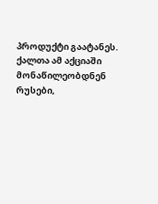პროდუქტი გაატანეს. ქალთა ამ აქციაში მონაწილეობდნენ რუსები,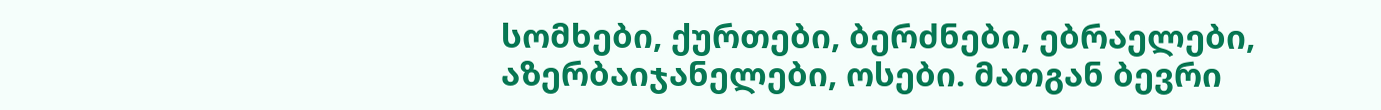სომხები, ქურთები, ბერძნები, ებრაელები, აზერბაიჯანელები, ოსები. მათგან ბევრი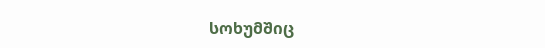სოხუმშიც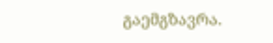გაემგზავრა.